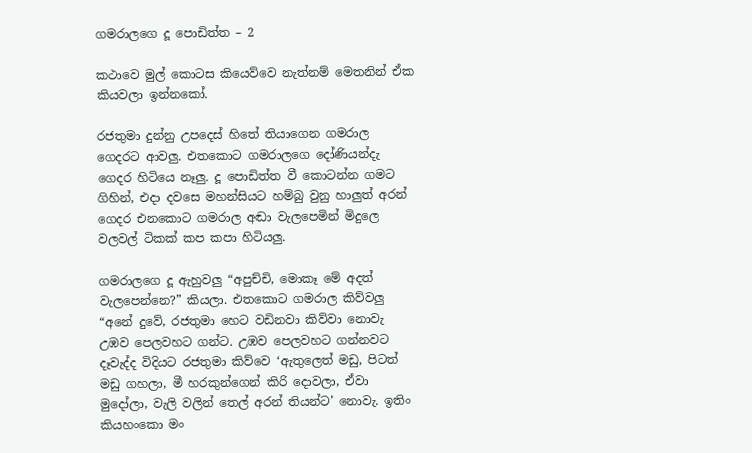ගමරාලගෙ දූ පොඩිත්ත – 2

කථාවෙ මුල් කොටස කියෙව්වෙ නැත්නම් මෙතනින් ඒක කියවලා ඉන්නකෝ.

රජතුමා දුන්නු උපදෙස් හිතේ තියාගෙන ගමරාල ගෙදරට ආවලු. එතකොට ගමරාලගෙ දෝණියන්දැ ගෙදර හිටියෙ නෑලු. දූ පොඩිත්ත වී කොටන්න ගමට ගිහින්, එදා දවසෙ මහන්සියට හම්බු වුනු හාලුත් අරන් ගෙදර එනකොට ගමරාල අඬා වැලපෙමින් මිදුලෙ වලවල් ටිකක් කප කපා හිටියලු.

ගමරාලගෙ දූ ඇහුවලු “අපුච්චි, මොකෑ මේ අදත් වැලපෙන්නෙ?” කියලා. එතකොට ගමරාල කිව්වලු “අනේ දුවේ, රජතුමා හෙට වඩිනවා කිව්වා නොවැ උඹව පෙලවහට ගන්ට. උඹව පෙලවහට ගන්නවට දෑවැද්ද විදියට රජතුමා කිව්වෙ ‘ඇතුලෙත් මඩු, පිටත් මඩු ගහලා, මී හරකුන්ගෙන් කිරි දොවලා, ඒවා මුදෝලා, වැලි වලින් තෙල් අරන් තියන්ට’ නොවැ. ඉතිං කියහංකො මං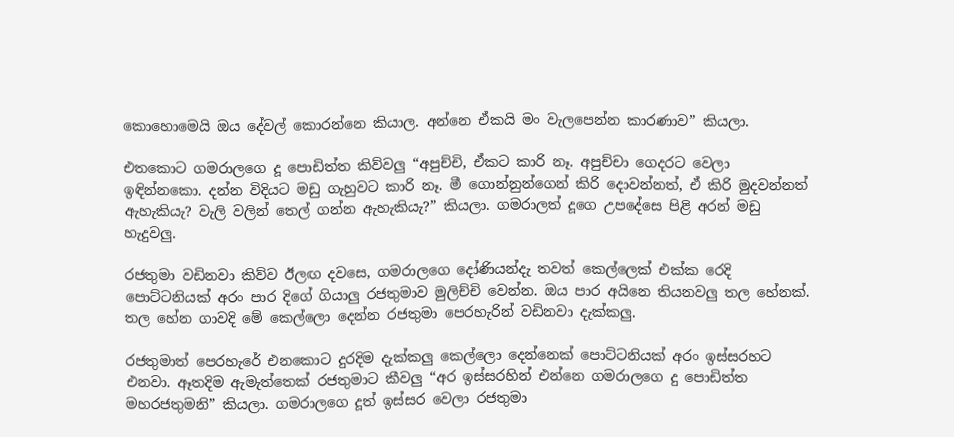කොහොමෙයි ඔය දේවල් කොරන්නෙ කියාල. අන්නෙ ඒකයි මං වැලපෙන්න කාරණාව” කියලා.

එතකොට ගමරාලගෙ දූ පොඩිත්ත කිව්වලු “අපුච්චි, ඒකට කාරි නෑ. අපුච්චා ගෙදරට වෙලා ඉඳින්නකො. දන්න විදියට මඩු ගැහුවට කාරි නෑ. මී ගොන්නුන්ගෙන් කිරි දොවන්නත්, ඒ කිරි මුදවන්නත් ඇහැකියැ? වැලි වලින් තෙල් ගන්න ඇහැකියැ?” කියලා. ගමරාලත් දූගෙ උපදේසෙ පිළි අරන් මඩු හැදුවලු.

රජතුමා වඩිනවා කිව්ව ඊලඟ දවසෙ, ගමරාලගෙ දෝණියන්දැ තවත් කෙල්ලෙක් එක්ක රෙදි පොට්ටනියක් අරං පාර දිගේ ගියාලු රජතුමාව මුලිච්චි වෙන්න. ඔය පාර අයිනෙ තියනවලු තල හේනක්. තල හේන ගාවදි මේ කෙල්ලො දෙන්න රජතුමා පෙරහැරින් වඩිනවා දැක්කලු.

රජතුමාත් පෙරහැරේ එනකොට දුරදිම දැක්කලු කෙල්ලො දෙන්නෙක් පොට්ටනියක් අරං ඉස්සරහට එනවා. ඈතදිම ඇමැත්තෙක් රජතුමාට කීවලු “අර ඉස්සරහින් එන්නෙ ගමරාලගෙ දු පොඩිත්ත මහරජතුමනි” කියලා. ගමරාලගෙ දූත් ඉස්සර වෙලා රජතුමා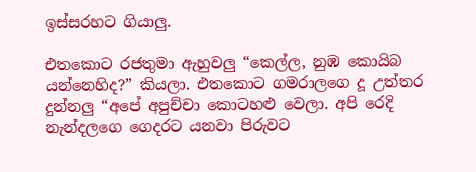ඉස්සරහට ගියාලු.

එතකොට රජතුමා ඇහුවලු “කෙල්ල, නුඹ කොයිබ යන්නෙහිද?” කියලා. එතකොට ගමරාලගෙ දූ උත්තර දුන්නලු “අපේ අපුච්චා කොටහළු වෙලා. අපි රෙදි නැන්දලගෙ ගෙදරට යනවා පිරුවට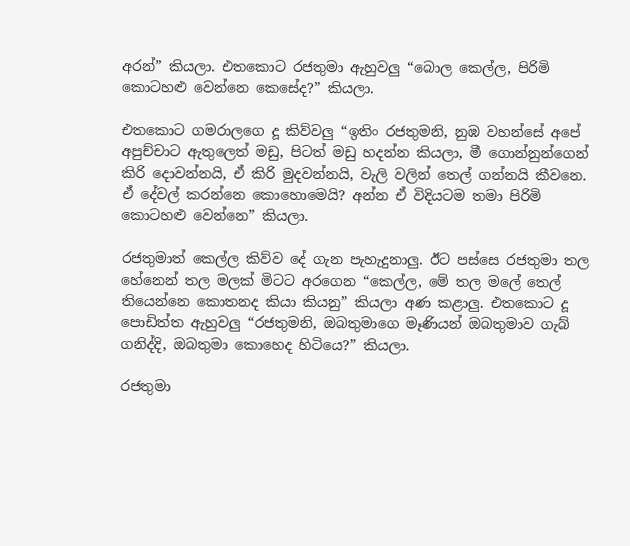අරන්” කියලා. එතකොට රජතුමා ඇහුවලු “බොල කෙල්ල, පිරිමි කොටහළු වෙන්නෙ කෙසේද?” කියලා.

එතකොට ගමරාලගෙ දූ කිව්වලු “ඉතිං රජතුමනි, නුඹ වහන්සේ අපේ අපුච්චාට ඇතුලෙත් මඩු, පිටත් මඩු හදන්න කියලා, මී ගොන්නුන්ගෙන් කිරි දොවන්නයි, ඒ කිරි මුදවන්නයි, වැලි වලින් තෙල් ගන්නයි කීවනෙ. ඒ දේවල් කරන්නෙ කොහොමෙයි? අන්න ඒ විදියටම තමා පිරිමි කොටහළු වෙන්නෙ” කියලා.

රජතුමාත් කෙල්ල කිව්ව දේ ගැන පැහැදුනාලු. ඊට පස්සෙ රජතුමා තල හේනෙන් තල මලක් මිටට අරගෙන “කෙල්ල, මේ තල මලේ තෙල් තියෙන්නෙ කොතනද කියා කියනු” කියලා අණ කළාලු. එතකොට දූ පොඩිත්ත ඇහුවලු “රජතුමනි, ඔබතුමාගෙ මෑණියන් ඔබතුමාව ගැබ් ගනිද්දි, ඔබතුමා කොහෙද හිටියෙ?” කියලා.

රජතුමා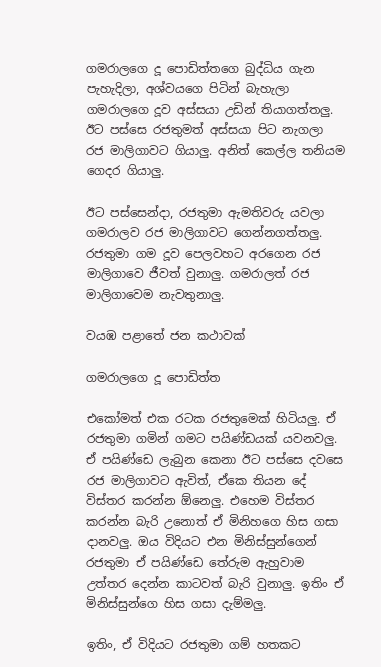ගමරාලගෙ දූ පොඩිත්තගෙ බුද්ධිය ගැන පැහැදිලා, අශ්වයගෙ පිටින් බැහැලා ගමරාලගෙ දූව අස්සයා උඩින් තියාගත්තලු. ඊට පස්සෙ රජතුමත් අස්සයා පිට නැගලා රජ මාලිගාවට ගියාලු. අනිත් කෙල්ල තනියම ගෙදර ගියාලු.

ඊට පස්සෙන්දා, රජතුමා ඇමතිවරු යවලා ගමරාලව රජ මාලිගාවට ගෙන්නගත්තලු. රජතුමා ගම දූව පෙලවහට අරගෙන රජ මාලිගාවෙ ජීවත් වුනාලු. ගමරාලත් රජ මාලිගාවෙම නැවතුනාලු.

වයඹ පළාතේ ජන කථාවක්

ගමරාලගෙ දූ පොඩිත්ත

එකෝමත් එක රටක රජතුමෙක් හිටියලු. ඒ රජතුමා ගමින් ගමට පයිණ්ඩයක් යවනවලු. ඒ පයිණ්ඩෙ ලැබුන කෙනා ඊට පස්සෙ දවසෙ රජ මාලිගාවට ඇවිත්, ඒකෙ තියන දේ විස්තර කරන්න ඕනෙලු. එහෙම විස්තර කරන්න බැරි උනොත් ඒ මිනිහගෙ හිස ගසා දානවලු. ඔය විදියට එන මිනිස්සුන්ගෙන් රජතුමා ඒ පයිණ්ඩෙ තේරුම ඇහුවාම උත්තර දෙන්න කාටවත් බැරි වුනාලු. ඉතිං ඒ මිනිස්සුන්ගෙ හිස ගසා දැම්මලු.

ඉතිං, ඒ විදියට රජතුමා ගම් හතකට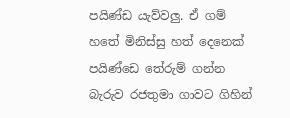පයිණ්ඩ යැව්වලු. ඒ ගම් හතේ මිනිස්සු හත් දෙනෙක් පයිණ්ඩෙ තේරුම් ගන්න බැරුව රජතුමා ගාවට ගිහින්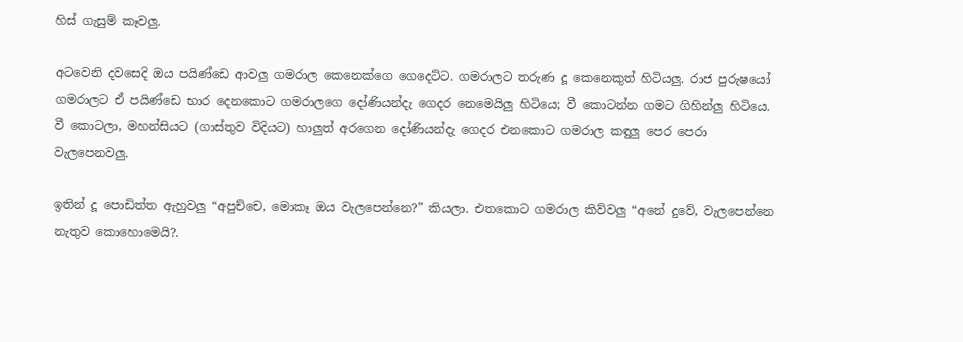හිස් ගැසුම් කෑවලු.

අටවෙනි දවසෙදි ඔය පයිණ්ඩෙ ආවලු ගමරාල කෙනෙක්ගෙ ගෙදෙට්ට. ගමරාලට තරුණ දූ කෙනෙකුත් හිටියලු. රාජ පුරුෂයෝ ගමරාලට ඒ පයිණ්ඩෙ භාර දෙනකොට ගමරාලගෙ දෝණියන්දැ ගෙදර නෙමෙයිලු හිටියෙ; වී කොටන්න ගමට ගිහින්ලු හිටියෙ. වී කොටලා, මහන්සියට (ගාස්තුව විදියට) හාලුත් අරගෙන දෝණියන්දැ ගෙදර එනකොට ගමරාල කඳුලු පෙර පෙරා වැලපෙනවලු.

ඉතින් දූ පොඩිත්ත ඇහුවලු “අපුච්චෙ, මොකෑ ඔය වැලපෙන්නෙ?” කියලා. එතකොට ගමරාල කිව්වලු “අනේ දුවේ, වැලපෙන්නෙ නැතුව කොහොමෙයි?.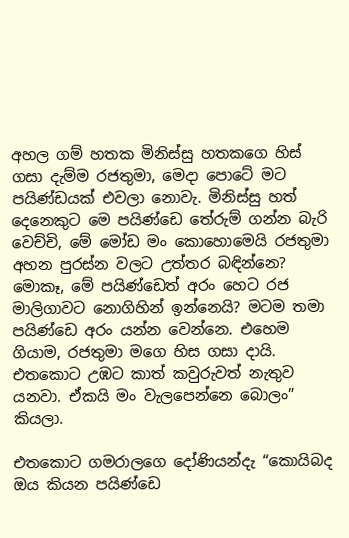අහල ගම් හතක මිනිස්සු හතකගෙ හිස් ගසා දැම්ම රජතුමා, මෙදා පොටේ මට පයිණ්ඩයක් එවලා නොවැ. මිනිස්සු හත් දෙනෙකුට මෙ පයිණ්ඩෙ තේරුම් ගන්න බැරි වෙච්චි, මේ මෝඩ මං කොහොමෙයි රජතුමා අහන පුරස්න වලට උත්තර බඳින්නෙ? මොකෑ, මේ පයිණ්ඩෙත් අරං හෙට රජ මාලිගාවට නොගිහින් ඉන්නෙයි? මටම තමා පයිණ්ඩෙ අරං යන්න වෙන්නෙ. එහෙම ගියාම, රජතුමා මගෙ හිස ගසා දායි. එතකොට උඹට කාත් කවුරුවත් නැතුව යනවා. ඒකයි මං වැලපෙන්නෙ බොලං” කියලා.

එතකොට ගමරාලගෙ දෝණියන්දැ “කොයිබද ඔය කියන පයිණ්ඩෙ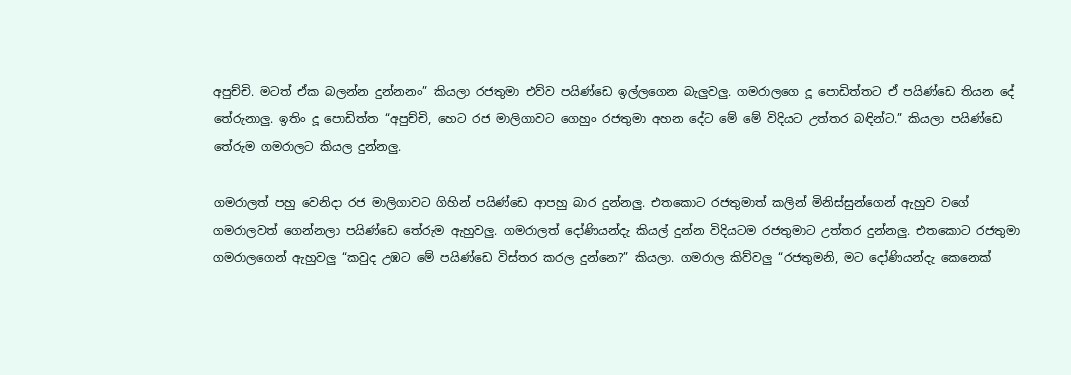අපුච්චි. මටත් ඒක බලන්න දුන්නනං” කියලා රජතුමා එව්ව පයිණ්ඩෙ ඉල්ලගෙන බැලුවලු. ගමරාලගෙ දූ පොඩිත්තට ඒ පයිණ්ඩෙ තියන දේ තේරුනාලු. ඉතිං දූ පොඩිත්ත “අපුච්චි, හෙට රජ මාලිගාවට ගෙහුං රජතුමා අහන දේට මේ මේ විදියට උත්තර බඳින්ට.” කියලා පයිණ්ඩෙ තේරුම ගමරාලට කියල දුන්නලු.

ගමරාලත් පහු වෙනිදා රජ මාලිගාවට ගිහින් පයිණ්ඩෙ ආපහු බාර දුන්නලු. එතකොට රජතුමාත් කලින් මිනිස්සුන්ගෙන් ඇහුව වගේ ගමරාලවත් ගෙන්නලා පයිණ්ඩෙ තේරුම ඇහුවලු. ගමරාලත් දෝණියන්දැ කියල් දුන්න විදියටම රජතුමාට උත්තර දුන්නලු. එතකොට රජතුමා ගමරාලගෙන් ඇහුවලු “කවුද උඹට මේ පයිණ්ඩෙ විස්තර කරල දුන්නෙ?” කියලා. ගමරාල කිව්වලු “රජතුමනි, මට දෝණියන්දැ කෙනෙක්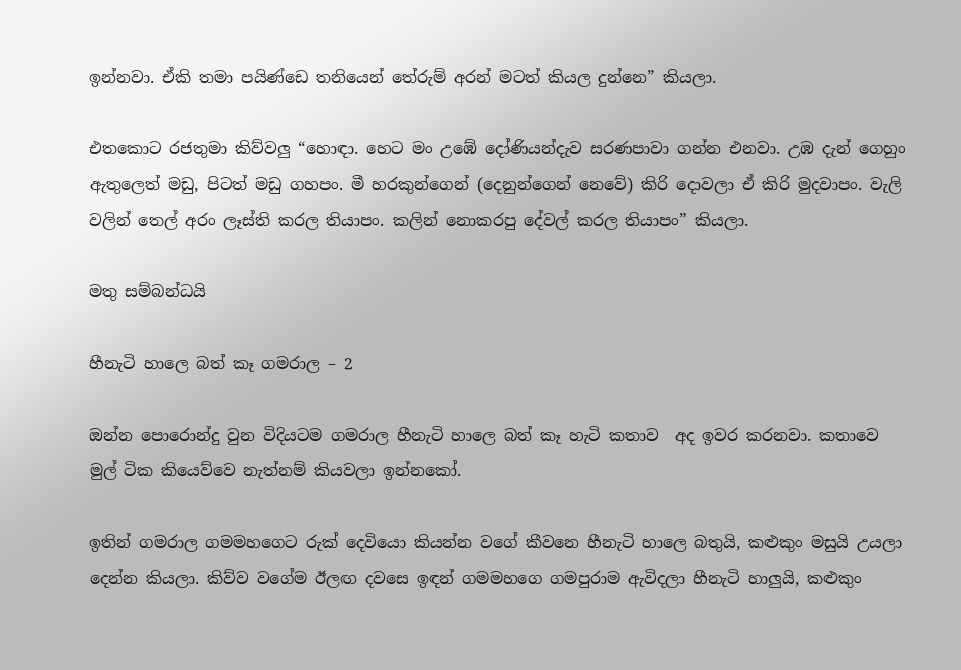ඉන්නවා. ඒකි තමා පයිණ්ඩෙ තනියෙන් තේරුම් අරන් මටත් කියල දුන්නෙ” කියලා.

එතකොට රජතුමා කිව්වලු “හොඳා. හෙට මං උඹේ දෝණියන්දැව සරණපාවා ගන්න එනවා. උඹ දැන් ගෙහුං ඇතුලෙත් මඩු, පිටත් මඩු ගහපං. මී හරකුන්ගෙන් (දෙනුන්ගෙන් නෙවේ) කිරි දොවලා ඒ කිරි මුදවාපං. වැලි වලින් තෙල් අරං ලෑස්ති කරල තියාපං. කලින් නොකරපු දේවල් කරල තියාපං” කියලා.

මතු සම්බන්ධයි

හීනැටි හාලෙ බත් කෑ ගමරාල – 2

ඔන්න පොරොන්දු වුන විදියටම ගමරාල හීනැටි හාලෙ බත් කෑ හැටි කතාව  අද ඉවර කරනවා. කතාවෙ මුල් ටික කියෙව්වෙ නැත්නම් කියවලා ඉන්නකෝ.

ඉතින් ගමරාල ගමමහගෙට රුක් දෙවියො කියන්න වගේ කීවනෙ හීනැටි හාලෙ බතුයි, කළුකුං මසුයි උයලා දෙන්න කියලා. කිව්ව වගේම ඊලඟ දවසෙ ඉඳන් ගමමහගෙ ගමපුරාම ඇවිදලා හීනැටි හාලුයි, කළුකුං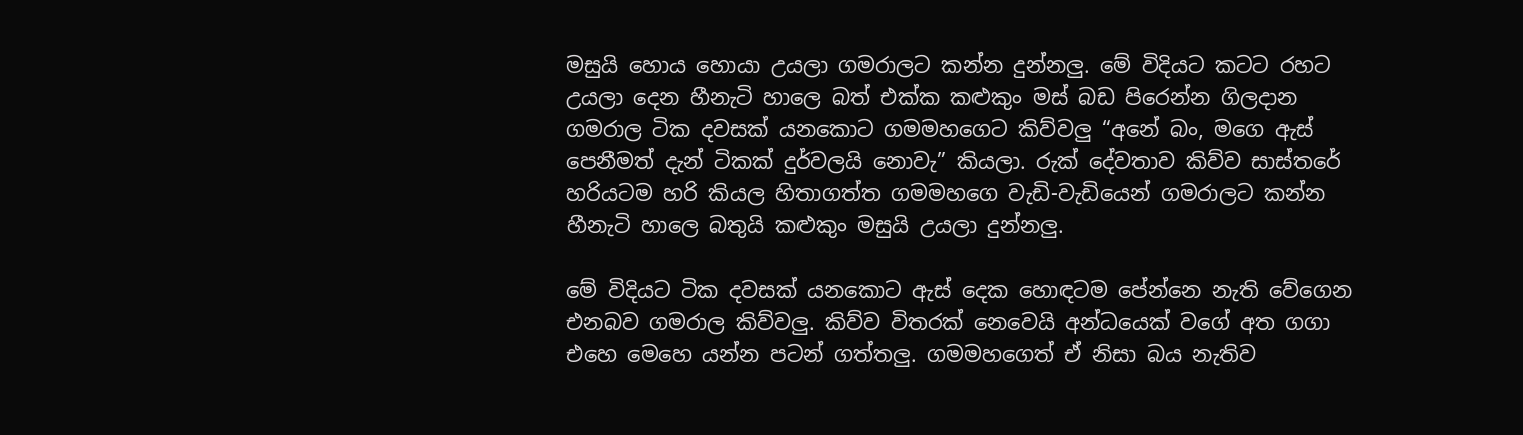මසුයි හොය හොයා උයලා ගමරාලට කන්න දුන්නලු. මේ විදියට කටට රහට උයලා දෙන හීනැටි හාලෙ බත් එක්ක කළුකුං මස් බඩ පිරෙන්න ගිලදාන ගමරාල ටික දවසක් යනකොට ගමමහගෙට කිව්වලු “අනේ බං, මගෙ ඇස් පෙනීමත් දැන් ටිකක් දුර්වලයි නොවැ” කියලා. රුක් දේවතාව කිව්ව සාස්තරේ හරියටම හරි කියල හිතාගත්ත ගමමහගෙ වැඩි-වැඩියෙන් ගමරාලට කන්න හීනැටි හාලෙ බතුයි කළුකුං මසුයි උයලා දුන්නලු.

මේ විදියට ටික දවසක් යනකොට ඇස් දෙක හොඳටම පේන්නෙ නැති වේගෙන එනබව ගමරාල කිව්වලු. කිව්ව විතරක් නෙවෙයි අන්ධයෙක් වගේ අත ගගා එහෙ මෙහෙ යන්න පටන් ගත්තලු. ගමමහගෙත් ඒ නිසා බය නැතිව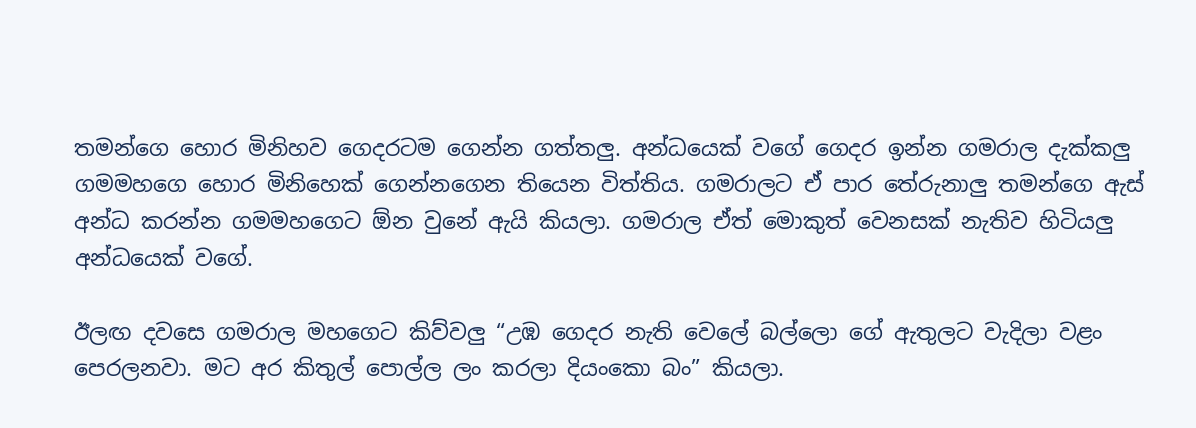තමන්ගෙ හොර මිනිහව ගෙදරටම ගෙන්න ගත්තලු. අන්ධයෙක් වගේ ගෙදර ඉන්න ගමරාල දැක්කලු ගමමහගෙ හොර මිනිහෙක් ගෙන්නගෙන තියෙන විත්තිය. ගමරාලට ඒ පාර තේරුනාලු තමන්ගෙ ඇස් අන්ධ කරන්න ගමමහගෙට ඕන වුනේ ඇයි කියලා. ගමරාල ඒත් මොකුත් වෙනසක් නැතිව හිටියලු අන්ධයෙක් වගේ.

ඊලඟ දවසෙ ගමරාල මහගෙට කිව්වලු “උඹ ගෙදර නැති වෙලේ බල්ලො ගේ ඇතුලට වැදිලා වළං පෙරලනවා. මට අර කිතුල් පොල්ල ලං කරලා දියංකො බං” කියලා.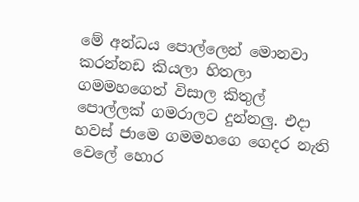මේ අන්ධය පොල්ලෙන් මොනවා කරන්නඩ කියලා හිතලා ගමමහගෙත් විසාල කිතුල් පොල්ලක් ගමරාලට දුන්නලු. එදා හවස් ජාමෙ ගමමහගෙ ගෙදර නැති වෙලේ හොර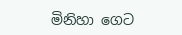මිනිහා ගෙට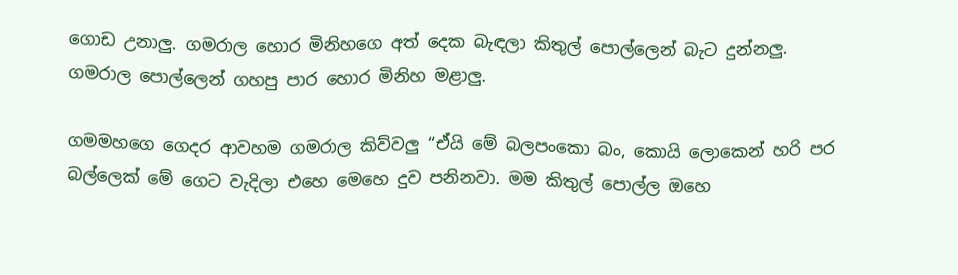ගොඩ උනාලු. ගමරාල හොර මිනිහගෙ අත් දෙක බැඳලා කිතුල් පොල්ලෙන් බැට දුන්නලු. ගමරාල පොල්ලෙන් ගහපු පාර හොර මිනිහ මළාලු.

ගමමහගෙ ගෙදර ආවහම ගමරාල කිව්වලු “ඒයි මේ බලපංකො බං, කොයි ලොකෙන් හරි පර බල්ලෙක් මේ ගෙට වැදිලා එහෙ මෙහෙ දුව පනිනවා. මම කිතුල් පොල්ල ඔහෙ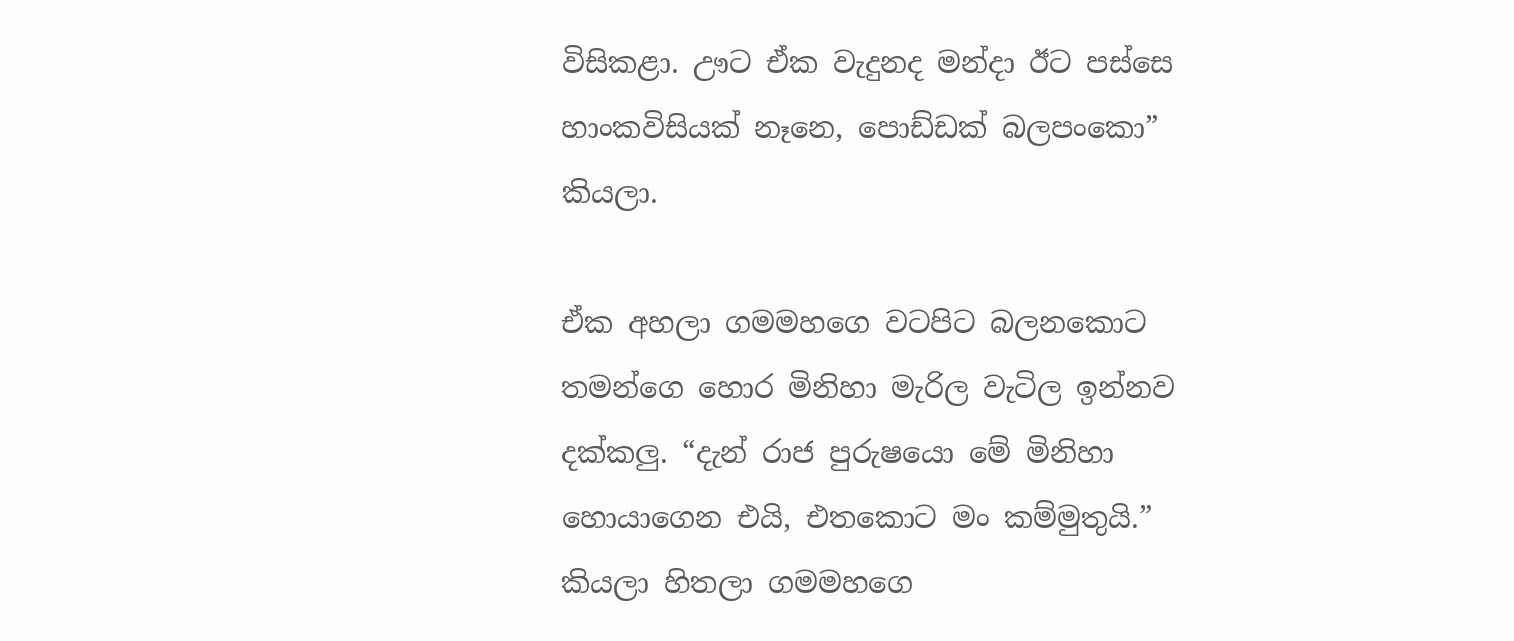විසිකළා. ඌට ඒක වැදුනද මන්දා ඊට පස්සෙ හාංකවිසියක් නෑනෙ, පොඩ්ඩක් බලපංකො” කියලා.

ඒක අහලා ගමමහගෙ වටපිට බලනකොට තමන්ගෙ හොර මිනිහා මැරිල වැටිල ඉන්නව දක්කලු. “දැන් රාජ පුරුෂයො මේ මිනිහා හොයාගෙන එයි, එතකොට මං කම්මුතුයි.” කියලා හිතලා ගමමහගෙ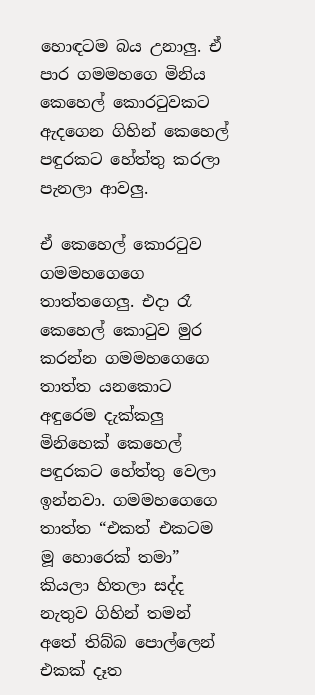හොඳටම බය උනාලු. ඒ පාර ගමමහගෙ මිනිය කෙහෙල් කොරටුවකට ඇදගෙන ගිහින් කෙහෙල් පඳුරකට හේත්තු කරලා පැනලා ආවලු.

ඒ කෙහෙල් කොරටුව ගමමහගෙගෙ තාත්තගෙලු. එදා රෑ කෙහෙල් කොටුව මුර කරන්න ගමමහගෙගෙ තාත්ත යනකොට අඳුරෙම දැක්කලු මිනිහෙක් කෙහෙල් පඳුරකට හේත්තු වෙලා ඉන්නවා. ගමමහගෙගෙ තාත්ත “එකත් එකටම මූ හොරෙක් තමා” කියලා හිතලා සද්ද නැතුව ගිහින් තමන් අතේ තිබ්බ පොල්ලෙන් එකක් දෑත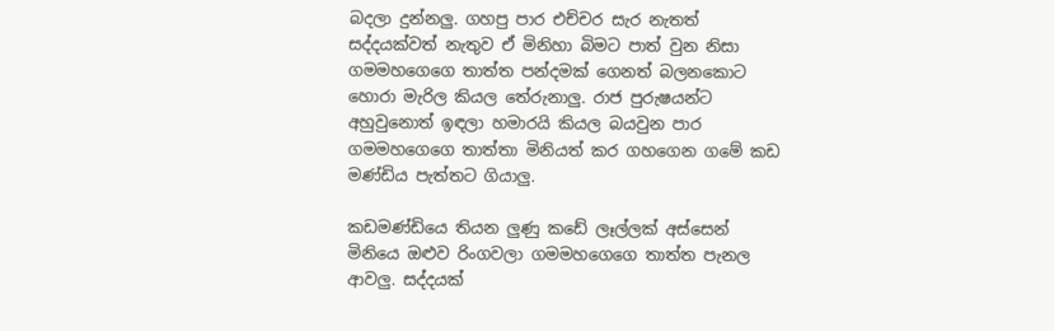බදලා දුන්නලු. ගහපු පාර එච්චර සැර නැතත් සද්දයක්වත් නැතුව ඒ මිනිහා බිමට පාත් වුන නිසා ගමමහගෙගෙ තාත්ත පන්දමක් ගෙනත් බලනකොට හොරා මැරිල කියල තේරුනාලු. රාජ පුරුෂයන්ට අහුවුනොත් ඉඳලා හමාරයි කියල බයවුන පාර ගමමහගෙගෙ තාත්තා මිනියත් කර ගහගෙන ගමේ කඩ මණ්ඩිය පැත්තට ගියාලු.

කඩමණ්ඩියෙ තියන ලුණු කඩේ ලෑල්ලක් අස්සෙන් මිනියෙ ඔළුව රිංගවලා ගමමහගෙගෙ තාත්ත පැනල ආවලු. සද්දයක්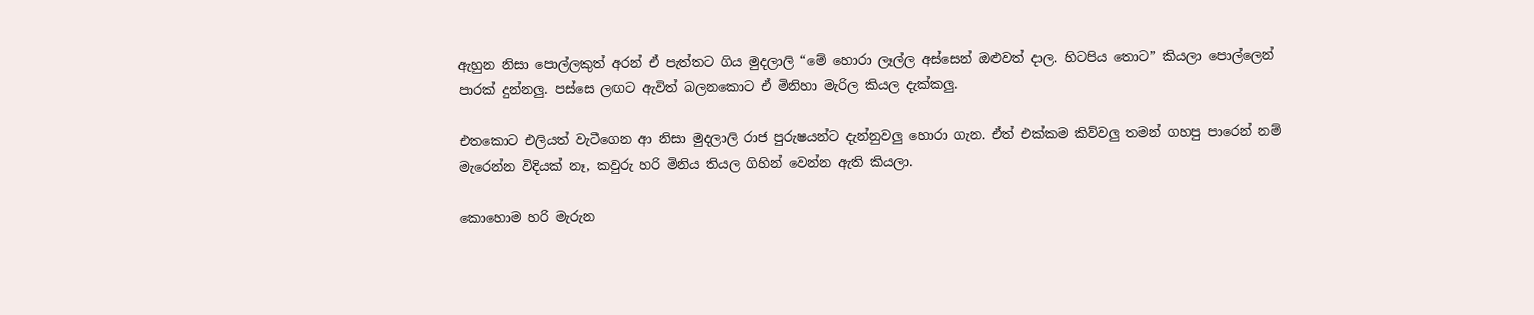ඇහුන නිසා පොල්ලකුත් අරන් ඒ පැත්තට ගිය මුදලාලි “මේ හොරා ලෑල්ල අස්සෙන් ඔළුවත් දාල. හිටපිය තොට” කියලා පොල්ලෙන් පාරක් දුන්නලු. පස්සෙ ලඟට ඇවිත් බලනකොට ඒ මිනිහා මැරිල කියල දැක්කලු.

එතකොට එලියත් වැටීගෙන ආ නිසා මුදලාලි රාජ පුරුෂයන්ට දැන්නුවලු හොරා ගැන. ඒත් එක්කම කිව්වලු තමන් ගහපු පාරෙන් නම් මැරෙන්න විදියක් නෑ, කවුරු හරි මිනිය තියල ගිහින් වෙන්න ඇති කියලා.

කොහොම හරි මැරුන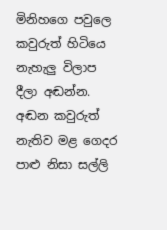මිනිහගෙ පවුලෙ කවුරුත් හිටියෙ නැහැලු විලාප දීලා අඬන්න. අඬන කවුරුත් නැතිව මළ ගෙදර පාළු නිසා සල්ලි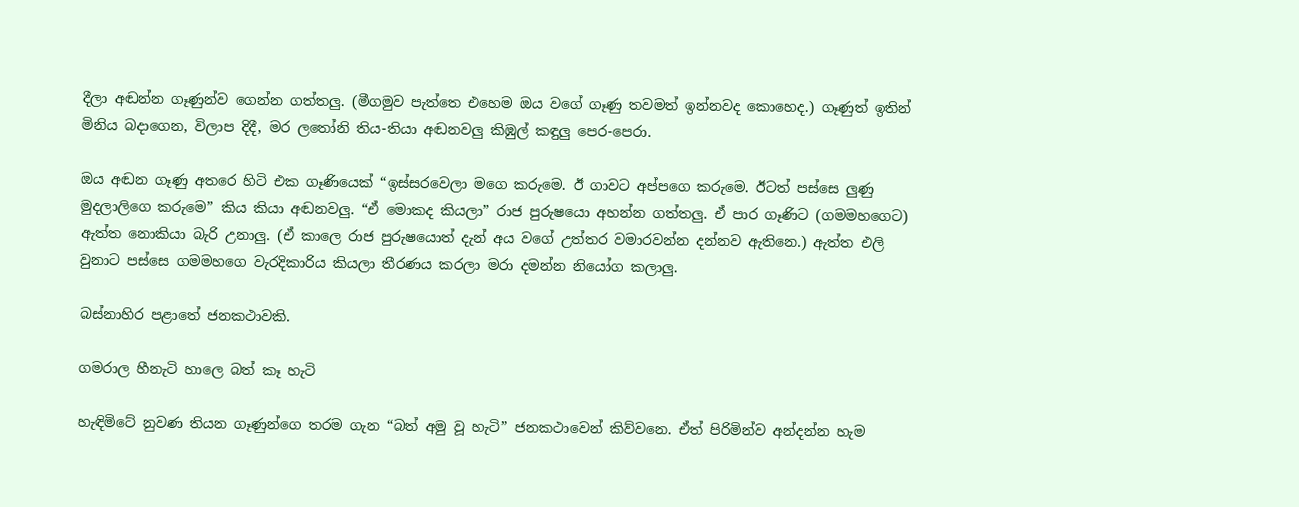දීලා අඬන්න ගෑණුන්ව ගෙන්න ගත්තලු. (මීගමුව පැත්තෙ එහෙම ඔය වගේ ගෑණු තවමත් ඉන්නවද කොහෙද.) ගෑණුත් ඉතින් මිනිය බදාගෙන, විලාප දිදී, මර ලතෝනි තිය-තියා අඬනවලු කිඹුල් කඳුලු පෙර-පෙරා.

ඔය අඬන ගෑණු අතරෙ හිටි එක ගෑණියෙක් “ඉස්සරවෙලා මගෙ කරුමෙ. ඊ ගාවට අප්පගෙ කරුමෙ. ඊටත් පස්සෙ ලුණු මුදලාලිගෙ කරුමෙ” කිය කියා අඬනවලු. “ඒ මොකද කියලා” රාජ පුරුෂයො අහන්න ගත්තලු. ඒ පාර ගෑණිට (ගමමහගෙට) ඇත්ත නොකියා බැරි උනාලු. (ඒ කාලෙ රාජ පුරුෂයොත් දැන් අය වගේ උත්තර වමාරවන්න දන්නව ඇතිනෙ.) ඇත්ත එලි වුනාට පස්සෙ ගමමහගෙ වැරදිකාරිය කියලා තීරණය කරලා මරා දමන්න නියෝග කලාලු.

බස්නාහිර පළාතේ ජනකථාවකි.

ගමරාල හීනැටි හාලෙ බත් කෑ හැටි

හැඳිමිටේ නුවණ තියන ගෑණුන්ගෙ තරම ගැන “බත් අමු වූ හැටි” ජනකථාවෙන් කිව්වනෙ. ඒත් පිරිමින්ව අන්දන්න හැම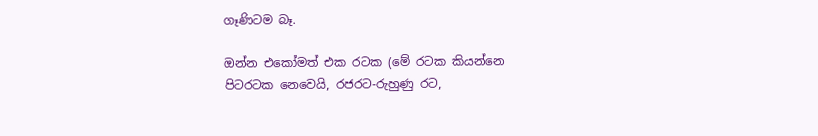ගෑණිටම බෑ.

ඔන්න එකෝමත් එක රටක (මේ රටක කියන්නෙ පිටරටක නෙවෙයි, රජරට-රුහුණු රට,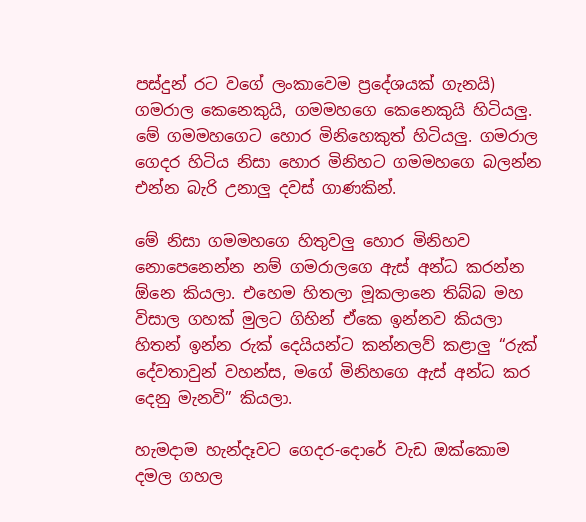පස්දුන් රට වගේ ලංකාවෙම ප්‍රදේශයක් ගැනයි) ගමරාල කෙනෙකුයි, ගමමහගෙ කෙනෙකුයි හිටියලු. මේ ගමමහගෙට හොර මිනිහෙකුත් හිටියලු. ගමරාල ගෙදර හිටිය නිසා හොර මිනිහට ගමමහගෙ බලන්න එන්න බැරි උනාලු දවස් ගාණකින්.

මේ නිසා ගමමහගෙ හිතුවලු හොර මිනිහව නොපෙනෙන්න නම් ගමරාලගෙ ඇස් අන්ධ කරන්න ඕනෙ කියලා. එහෙම හිතලා මූකලානෙ තිබ්බ මහ විසාල ගහක් මුලට ගිහින් ඒකෙ ඉන්නව කියලා හිතන් ඉන්න රුක් දෙයියන්ට කන්නලව් කළාලු “රුක් දේවතාවුන් වහන්ස, මගේ මිනිහගෙ ඇස් අන්ධ කර දෙනු මැනවි” කියලා.

හැමදාම හැන්දෑවට ගෙදර-දොරේ වැඩ ඔක්කොම දමල ගහල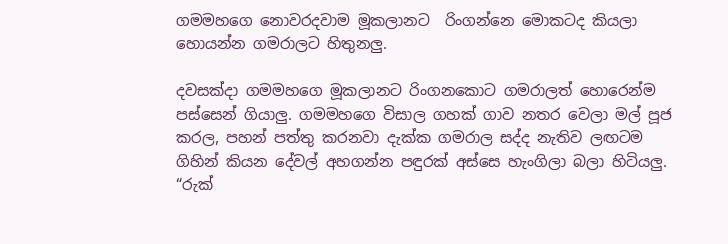ගමමහගෙ නොවරදවාම මූකලානට  රිංගන්නෙ මොකටද කියලා හොයන්න ගමරාලට හිතුනලු.

දවසක්දා ගමමහගෙ මූකලානට රිංගනකොට ගමරාලත් හොරෙන්ම පස්සෙන් ගියාලු. ගමමහගෙ විසාල ගහක් ගාව නතර වෙලා මල් පූජ කරල, පහන් පත්තු කරනවා දැක්ක ගමරාල සද්ද නැතිව ලඟටම ගිහින් කියන දේවල් අහගන්න පඳුරක් අස්සෙ හැංගිලා බලා හිටියලු. “රුක්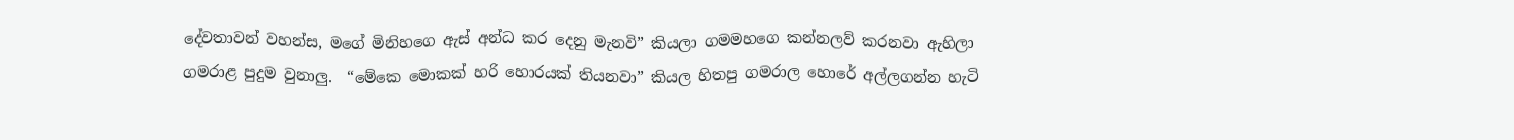දේවතාවන් වහන්ස, මගේ මිනිහගෙ ඇස් අන්ධ කර දෙනු මැනවි” කියලා ගමමහගෙ කන්නලව් කරනවා ඇහිලා ගමරාළ පුදුම වුනාලු.  “මේකෙ මොකක් හරි හොරයක් තියනවා” කියල හිතපු ගමරාල හොරේ අල්ලගන්න හැටි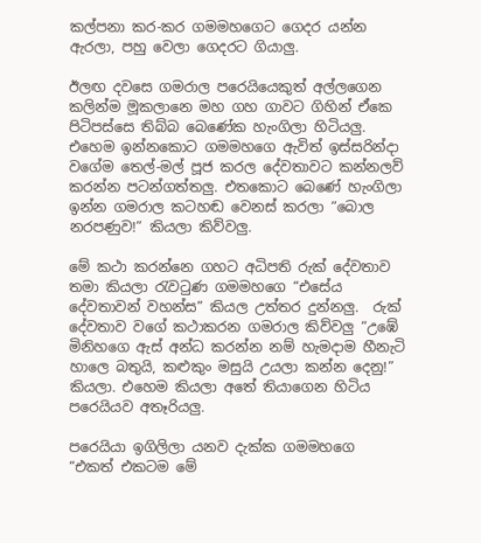කල්පනා කර-කර ගමමහගෙට ගෙදර යන්න ඇරලා, පහු වෙලා ගෙදරට ගියාලු.

ඊලඟ දවසෙ ගමරාල පරෙයියෙකුත් අල්ලගෙන කලින්ම මූකලානෙ මහ ගහ ගාවට ගිහින් ඒකෙ පිටිපස්සෙ තිබ්බ බෙණේක හැංගිලා හිටියලු. එහෙම ඉන්නකොට ගමමහගෙ ඇවිත් ඉස්සරින්දා වගේම තෙල්-මල් පූජ කරල දේවතාවට කන්නලව් කරන්න පටන්ගත්තලු. එතකොට බෙණේ හැංගිලා ඉන්න ගමරාල කටහඬ වෙනස් කරලා “බොල නරපණුව!” කියලා කිව්වලු.

මේ කථා කරන්නෙ ගහට අධිපති රුක් දේවතාව තමා කියලා රැවටුණ ගමමහගෙ “එසේය දේවතාවන් වහන්ස” කියල උත්තර දුන්නලු.  රුක් දේවතාව වගේ කථාකරන ගමරාල කිව්වලු “උඹේ මිනිහගෙ ඇස් අන්ධ කරන්න නම් හැමදාම හීනැටි හාලෙ බතුයි, කළුකුං මසුයි උයලා කන්න දෙනු!” කියලා. එහෙම කියලා අතේ තියාගෙන හිටිය පරෙයියව අතෑරියලු.

පරෙයියා ඉගිලිලා යනව දැක්ක ගමමහගෙ  “එකත් එකටම මේ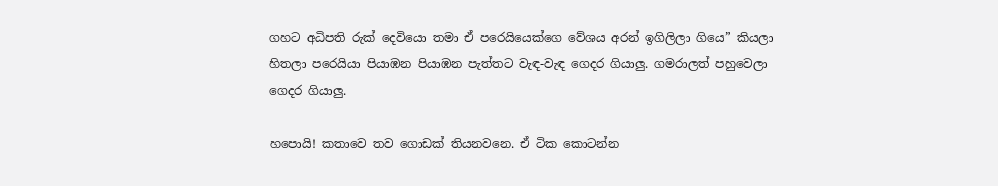ගහට අධිපති රුක් දෙවියො තමා ඒ පරෙයියෙක්ගෙ වේශය අරන් ඉගිලිලා ගියෙ” කියලා හිතලා පරෙයියා පියාඹන පියාඹන පැත්තට වැඳ-වැඳ ගෙදර ගියාලු. ගමරාලත් පහුවෙලා ගෙදර ගියාලු.

හපොයි! කතාවෙ තව ගොඩක් තියනවනෙ. ඒ ටික කොටන්න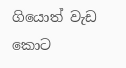ගියොත් වැඩ කොට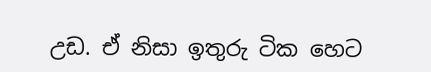උඩ. ඒ නිසා ඉතුරු ටික හෙට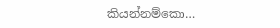කියන්නම්කො…